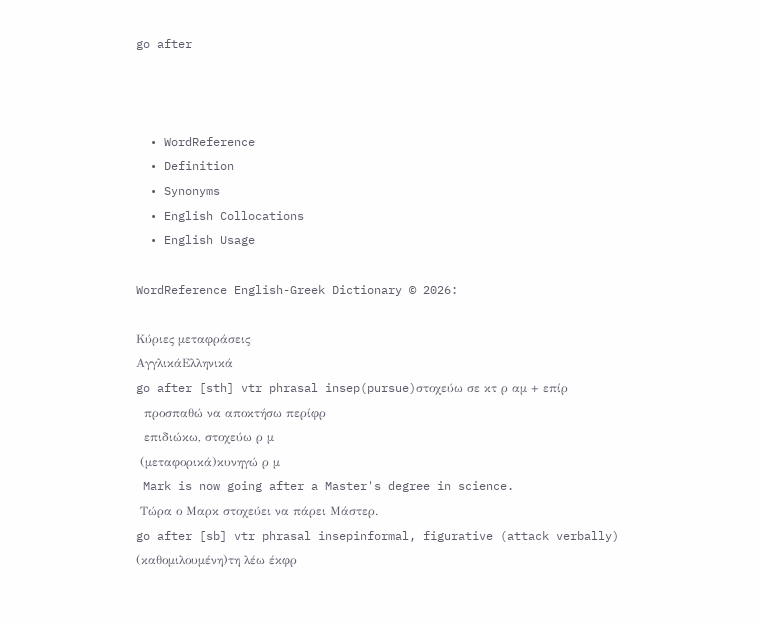go after



  • WordReference
  • Definition
  • Synonyms
  • English Collocations
  • English Usage

WordReference English-Greek Dictionary © 2026:

Κύριες μεταφράσεις
ΑγγλικάΕλληνικά
go after [sth] vtr phrasal insep(pursue)στοχεύω σε κτ ρ αμ + επίρ
  προσπαθώ να αποκτήσω περίφρ
  επιδιώκω, στοχεύω ρ μ
 (μεταφορικά)κυνηγώ ρ μ
 Mark is now going after a Master's degree in science.
 Τώρα ο Μαρκ στοχεύει να πάρει Μάστερ.
go after [sb] vtr phrasal insepinformal, figurative (attack verbally) (καθομιλουμένη)τη λέω έκφρ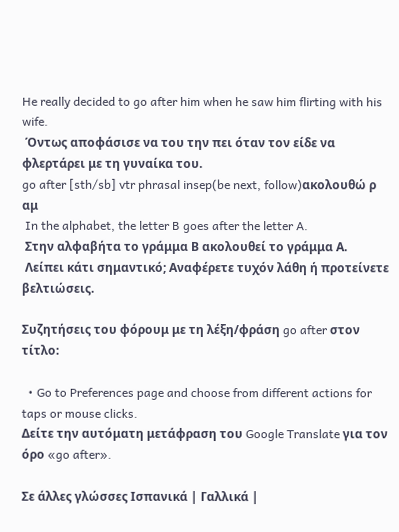He really decided to go after him when he saw him flirting with his wife.
 Όντως αποφάσισε να του την πει όταν τον είδε να φλερτάρει με τη γυναίκα του.
go after [sth/sb] vtr phrasal insep(be next, follow)ακολουθώ ρ αμ
 In the alphabet, the letter B goes after the letter A.
 Στην αλφαβήτα το γράμμα Β ακολουθεί το γράμμα Α.
 Λείπει κάτι σημαντικό; Αναφέρετε τυχόν λάθη ή προτείνετε βελτιώσεις.

Συζητήσεις του φόρουμ με τη λέξη/φράση go after στον τίτλο:

  • Go to Preferences page and choose from different actions for taps or mouse clicks.
Δείτε την αυτόματη μετάφραση του Google Translate για τον όρο «go after».

Σε άλλες γλώσσες Ισπανικά | Γαλλικά |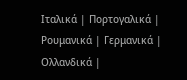Ιταλικά | Πορτογαλικά | Ρουμανικά | Γερμανικά | Ολλανδικά |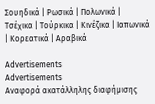Σουηδικά | Ρωσικά | Πολωνικά | Τσέχικα | Τούρκικα | Κινέζικα | Ιαπωνικά | Κορεατικά | Αραβικά

Advertisements
Advertisements
Αναφορά ακατάλληλης διαφήμισης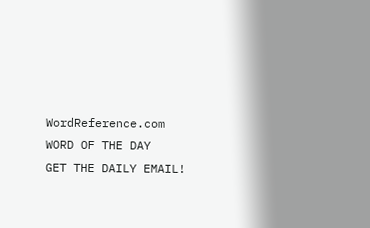WordReference.com
WORD OF THE DAY
GET THE DAILY EMAIL!